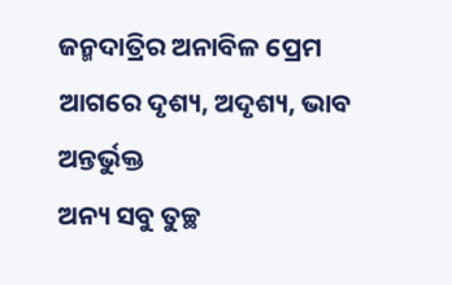ଜନ୍ମଦାତ୍ରିର ଅନାବିଳ ପ୍ରେମ ଆଗରେ ଦୃଶ୍ୟ, ଅଦୃଶ୍ୟ, ଭାବ ଅନ୍ତର୍ଭୁକ୍ତ
ଅନ୍ୟ ସବୁ ତୁଚ୍ଛ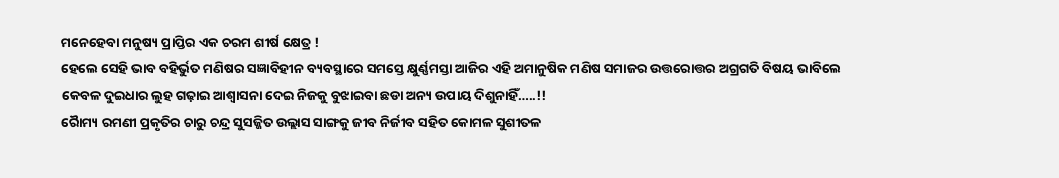ମନେହେବା ମନୁଷ୍ୟ ପ୍ରାପ୍ତିର ଏକ ଚରମ ଶୀର୍ଷ କ୍ଷେତ୍ର !
ହେଲେ ସେହି ଭାବ ବହିର୍ଭୁତ ମଣିଷର ସଜ୍ଞାବିହୀନ ବ୍ୟବସ୍ଥାରେ ସମସ୍ତେ କ୍ଷୁର୍ଣ୍ଣମସ୍ତା ଆଜିର ଏହି ଅମାନୁଷିକ ମଣିଷ ସମାଜର ଉତ୍ତରୋତ୍ତର ଅଗ୍ରଗତି ବିଷୟ ଭାବିଲେ କେବଳ ଦୁଇଧାର ଲୁହ ଗଢ଼ାଇ ଆଶ୍ୱାସନା ଦେଇ ନିଜକୁ ବୁଝାଇବା ଛଡା ଅନ୍ୟ ଉପାୟ ଦିଶୁନାହିଁ…..!!
ରୈାମ୍ୟ ରମଣୀ ପ୍ରକୃତିର ଚାରୁ ଚନ୍ଦ୍ର ସୁସଜ୍ଜିତ ଉଲ୍ଲାସ ସାଙ୍ଗକୁ ଜୀବ ନିର୍ଜୀବ ସହିତ କୋମଳ ସୁଶୀତଳ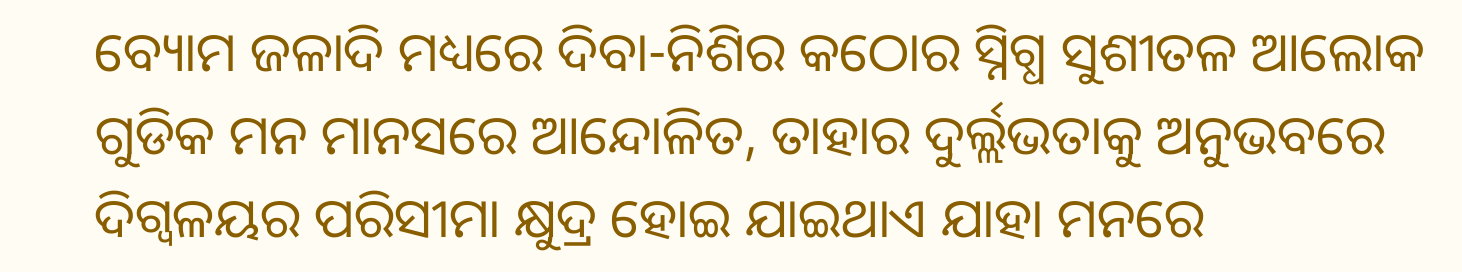ବ୍ୟୋମ ଜଳାଦି ମଧ୍ୟରେ ଦିବା-ନିଶିର କଠୋର ସ୍ନିଗ୍ଧ ସୁଶୀତଳ ଆଲୋକ ଗୁଡିକ ମନ ମାନସରେ ଆନ୍ଦୋଳିତ, ତାହାର ଦୁର୍ଲ୍ଲଭତାକୁ ଅନୁଭବରେ ଦିଗ୍ବଳୟର ପରିସୀମା କ୍ଷୁଦ୍ର ହୋଇ ଯାଇଥାଏ ଯାହା ମନରେ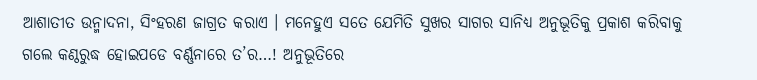ଆଶାତୀତ ଉନ୍ମାଦନା, ସିଂହରଣ ଜାଗ୍ରତ କରାଏ । ମନେହୁଏ ସତେ ଯେମିତି ସୁଖର ସାଗର ସାନିଧ୍ୟ ଅନୁଭୂତିକୁ ପ୍ରକାଶ କରିବାକୁ ଗଲେ କଣ୍ଠରୁଦ୍ଧ ହୋଇପଡେ ବର୍ଣ୍ଣନାରେ ତ’ର…! ଅନୁଭୂତିରେ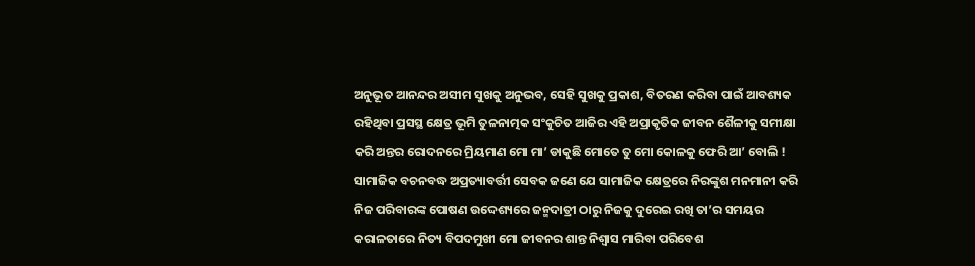ଅନୁଭୂତ ଆନନ୍ଦର ଅସୀମ ସୁଖକୁ ଅନୁଭବ, ସେହି ସୁଖକୁ ପ୍ରକାଶ, ବିତରଣ କରିବା ପାଇଁ ଆବଶ୍ୟକ ରହିଥିବା ପ୍ରସସ୍ଥ କ୍ଷେତ୍ର ଭୂମି ତୁଳନାତ୍ମକ ସଂକୁଚିତ ଆଜିର ଏହି ଅପ୍ରାକୃତିକ ଜୀବନ ଶୈଳୀକୁ ସମୀକ୍ଷା କରି ଅନ୍ତର ରୋଦନରେ ମ୍ରିୟମାଣ ମୋ ମା’ ଡାକୁଛି ମୋତେ ତୁ ମୋ କୋଳକୁ ଫେରି ଆ’ ବୋଲି ! ସାମାଜିକ ବଚନବଦ୍ଧ ଅପ୍ରତ୍ୟାବର୍ତ୍ତୀ ସେବକ ଜଣେ ଯେ ସାମାଜିକ କ୍ଷେତ୍ରରେ ନିରଙ୍କୁଶ ମନମାନୀ କରି ନିଜ ପରିବାରଙ୍କ ପୋଷଣ ଉଦ୍ଦେଶ୍ୟରେ ଜନ୍ମଦାତ୍ରୀ ଠାରୁ ନିଜକୁ ଦୁରେଇ ରଖି ତା’ର ସମୟର କରାଳତାରେ ନିତ୍ୟ ବିପଦମୁଖୀ ମୋ ଜୀବନର ଶାନ୍ତ ନିଶ୍ୱାସ ମାରିବା ପରିବେଶ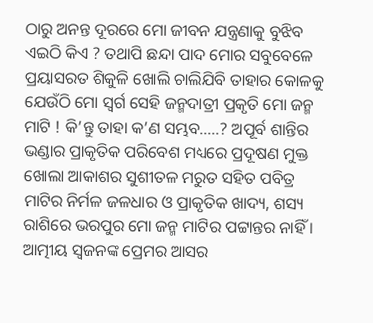ଠାରୁ ଅନନ୍ତ ଦୂରରେ ମୋ ଜୀବନ ଯନ୍ତ୍ରଣାକୁ ବୁଝିବ ଏଇଠି କିଏ ? ତଥାପି ଛନ୍ଦା ପାଦ ମୋର ସବୁବେଳେ ପ୍ରୟାସରତ ଶିକୁଳି ଖୋଲି ଚାଲିଯିବି ତାହାର କୋଳକୁ ଯେଉଁଠି ମୋ ସ୍ୱର୍ଗ ସେହି ଜନ୍ମଦାତ୍ରୀ ପ୍ରକୃତି ମୋ ଜନ୍ମ ମାଟି ! କି’ନ୍ତୁ ତାହା କ’ଣ ସମ୍ଭବ…..? ଅପୂର୍ବ ଶାନ୍ତିର ଭଣ୍ଡାର ପ୍ରାକୃତିକ ପରିବେଶ ମଧ୍ୟରେ ପ୍ରଦୂଷଣ ମୁକ୍ତ ଖୋଲା ଆକାଶର ସୁଶୀତଳ ମରୁତ ସହିତ ପବିତ୍ର ମାଟିର ନିର୍ମଳ ଜଳଧାର ଓ ପ୍ରାକୃତିକ ଖାଦ୍ୟ, ଶସ୍ୟ ରାଶିରେ ଭରପୁର ମୋ ଜନ୍ମ ମାଟିର ପଟ୍ଟାନ୍ତର ନାହିଁ । ଆତ୍ମୀୟ ସ୍ୱଜନଙ୍କ ପ୍ରେମର ଆସର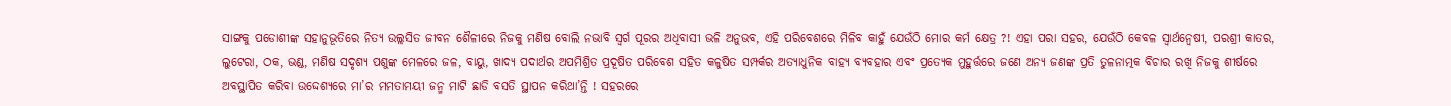ସାଙ୍ଗକୁ ପଡୋଶୀଙ୍କ ସହାନୁଭୂତିରେ ନିତ୍ୟ ଉଲ୍ଲସିତ ଜୀବନ ଶୈଳୀରେ ନିଜକୁ ମଣିଷ ବୋଲି ନଭାବି ସ୍ୱର୍ଗ ପୂରର ଅଧିବାସୀ ଭଳି ଅନୁଭବ, ଏହି ପରିବେଶରେ ମିଳିବ କାହୁଁ ଯେଉଁଠି ମୋର କର୍ମ କ୍ଷେତ୍ର ?! ଏହା ପରା ସହର, ଯେଉଁଠି କେବଳ ସ୍ୱାର୍ଥନ୍ୱେଷୀ, ପରଶ୍ରୀ କାତର, ଲୁଟେରା, ଠକ, ଭଣ୍ଡ, ମଣିଷ ସଦୃଶ୍ୟ ପଶୁଙ୍କ ମେଳରେ ଜଳ, ବାୟୁ, ଖାଦ୍ୟ ପଦାର୍ଥର ଅପମିଶ୍ରିତ ପ୍ରଦୂଷିତ ପରିବେଶ ସହିତ କଳୁଷିତ ସମ୍ପର୍କର ଅତ୍ୟାଧୁନିକ ବାହ୍ୟ ବ୍ୟବହାର ଏବଂ ପ୍ରତ୍ୟେକ ମୁହୁର୍ତ୍ତରେ ଜଣେ ଅନ୍ୟ ଜଣଙ୍କ ପ୍ରତି ତୁଳନାତ୍ମକ ବିଚାର ରଖି ନିଜକୁ ଶୀର୍ଷରେ ଅବସ୍ଥାପିତ କରିବା ଉଦ୍ଦେଶ୍ୟରେ ମା’ର ମମତାମୟୀ ଜନ୍ମ ମାଟି ଛାଡି ବସତି ସ୍ଥାପନ କରିଥା’ନ୍ତି ! ସହରରେ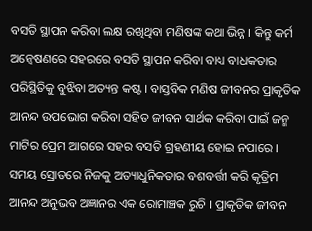ବସତି ସ୍ଥାପନ କରିବା ଲକ୍ଷ ରଖିଥିବା ମଣିଷଙ୍କ କଥା ଭିନ୍ନ । କିନ୍ତୁ କର୍ମ ଅନ୍ୱେଷଣରେ ସହରରେ ବସତି ସ୍ଥାପନ କରିବା ବାଧ୍ୟ ବାଧକତାର ପରିସ୍ଥିତିକୁ ବୁଝିବା ଅତ୍ୟନ୍ତ କଷ୍ଟ । ବାସ୍ତବିକ ମଣିଷ ଜୀବନର ପ୍ରାକୃତିକ ଆନନ୍ଦ ଉପଭୋଗ କରିବା ସହିତ ଜୀବନ ସାର୍ଥକ କରିବା ପାଇଁ ଜନ୍ମ ମାଟିର ପ୍ରେମ ଆଗରେ ସହର ବସତି ଗ୍ରହଣୀୟ ହୋଇ ନପାରେ । ସମୟ ସ୍ରୋତରେ ନିଜକୁ ଅତ୍ୟାଧୁନିକତାର ବଶବର୍ତ୍ତୀ କରି କୃତ୍ରିମ ଆନନ୍ଦ ଅନୁଭବ ଅଜ୍ଞାନର ଏକ ରୋମାଞ୍ଚକ ରୁଚି । ପ୍ରାକୃତିକ ଜୀବନ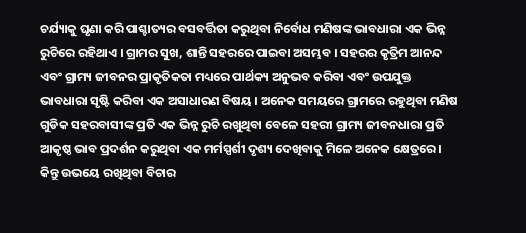ଚର୍ଯ୍ୟାକୁ ଘୃଣା କରି ପାଶ୍ଚାତ୍ୟର ବସବର୍ତ୍ତିତା କରୁଥିବା ନିର୍ବୋଧ ମଣିଷଙ୍କ ଭାବଧାରା ଏକ ଭିନ୍ନ ରୁଚିରେ ରହିଥାଏ । ଗ୍ରାମର ସୁଖ, ଶାନ୍ତି ସହରରେ ପାଇବା ଅସମ୍ଭବ । ସହରର କୃତ୍ରିମ ଆନନ୍ଦ ଏବଂ ଗ୍ରାମ୍ୟ ଜୀବନର ପ୍ରାକୃତିକତା ମଧ୍ୟରେ ପାର୍ଥକ୍ୟ ଅନୁଭବ କରିବା ଏବଂ ଉପଯୁକ୍ତ ଭାବଧାରା ସୃଷ୍ଟି କରିବା ଏକ ଅସାଧାରଣ ବିଷୟ । ଅନେକ ସମୟରେ ଗ୍ରାମରେ ରହୁଥିବା ମଣିଷ ଗୁଡିକ ସହରବାସୀଙ୍କ ପ୍ରତି ଏକ ଭିନ୍ନ ରୁଚି ରଖୁଥିବା ବେଳେ ସହରୀ ଗ୍ରାମ୍ୟ ଜୀବନଧାରା ପ୍ରତି ଆକୃଷ୍ଠ ଭାବ ପ୍ରଦର୍ଶନ କରୁଥିବା ଏକ ମର୍ମସ୍ପର୍ଶୀ ଦୃଶ୍ୟ ଦେଖିବାକୁ ମିଳେ ଅନେକ କ୍ଷେତ୍ରରେ । କିନ୍ତୁ ଉଭୟେ ରଖିଥିବା ବିଚାର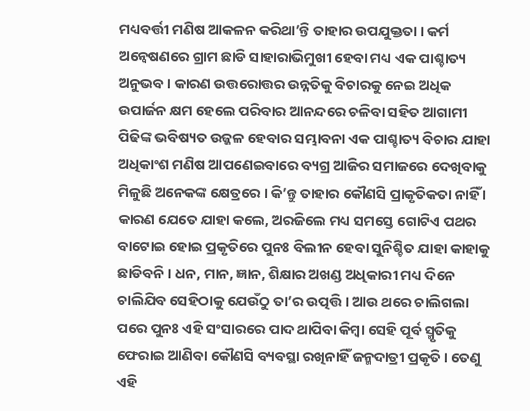ମଧ୍ୟବର୍ତ୍ତୀ ମଣିଷ ଆକଳନ କରିଥା’ନ୍ତି ତାହାର ଉପଯୁକ୍ତତା । କର୍ମ ଅନ୍ୱେଷଣରେ ଗ୍ରାମ ଛାଡି ସାହାରାଭିମୁଖୀ ହେବା ମଧ୍ୟ ଏକ ପାଶ୍ଚାତ୍ୟ ଅନୁଭବ । କାରଣ ଉତ୍ତରୋତ୍ତର ଉନ୍ନତିକୁ ବିଚାରକୁ ନେଇ ଅଧିକ ଉପାର୍ଜନ କ୍ଷମ ହେଲେ ପରିବାର ଆନନ୍ଦରେ ଚଳିବା ସହିତ ଆଗାମୀ ପିଢିଙ୍କ ଭବିଷ୍ୟତ ଉଜ୍ଜଳ ହେବାର ସମ୍ଭାବନା ଏକ ପାଶ୍ଚାତ୍ୟ ବିଚାର ଯାହା ଅଧିକାଂଶ ମଣିଷ ଆପଣେଇବାରେ ବ୍ୟଗ୍ର ଆଜିର ସମାଜରେ ଦେଖିବାକୁ ମିଳୁଛି ଅନେକଙ୍କ କ୍ଷେତ୍ରରେ । କି’ନ୍ତୁ ତାହାର କୌଣସି ପ୍ରାକୃତିକତା ନାହିଁ । କାରଣ ଯେତେ ଯାହା କଲେ, ଅରଜିଲେ ମଧ୍ୟ ସମସ୍ତେ ଗୋଟିଏ ପଥର ବାଟୋଇ ହୋଇ ପ୍ରକୃତିରେ ପୁନଃ ବିଲୀନ ହେବା ସୁନିଶ୍ଚିତ ଯାହା କାହାକୁ ଛାଡିବନି । ଧନ, ମାନ, ଜ୍ଞାନ, ଶିକ୍ଷାର ଅଖଣ୍ଡ ଅଧିକାରୀ ମଧ୍ୟ ଦିନେ ଚାଲିଯିବ ସେହିଠାକୁ ଯେଉଁଠୁ ତା’ର ଉତ୍ପତ୍ତି । ଆଉ ଥରେ ଚାଲିଗଲା ପରେ ପୁନଃ ଏହି ସଂସାରରେ ପାଦ ଥାପିବା କିମ୍ବା ସେହି ପୂର୍ବ ସ୍ମୃତିକୁ ଫେରାଇ ଆଣିବା କୌଣସି ବ୍ୟବସ୍ଥା ରଖିନାହିଁ ଜନ୍ମଦାତ୍ରୀ ପ୍ରକୃତି । ତେଣୁ ଏହି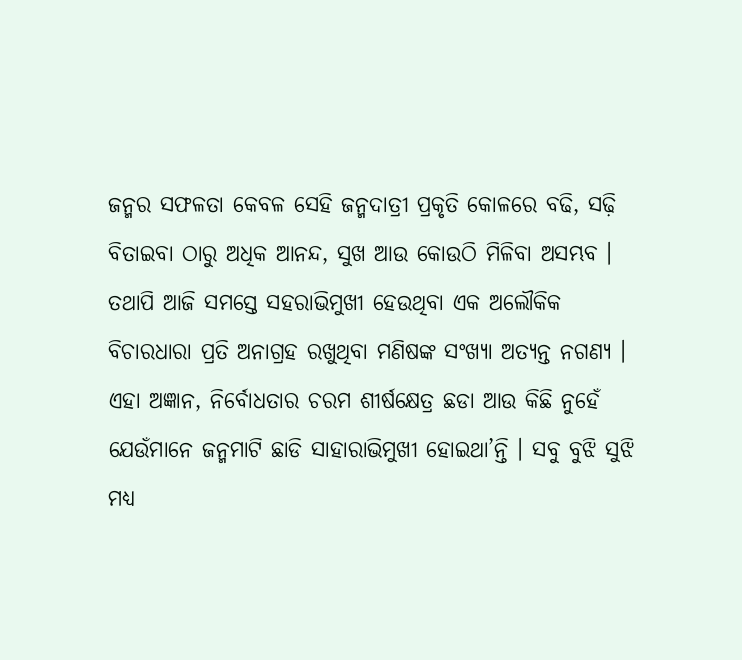ଜନ୍ମର ସଫଳତା କେବଳ ସେହି ଜନ୍ମଦାତ୍ରୀ ପ୍ରକୃତି କୋଳରେ ବଢି, ସଢ଼ି ବିତାଇବା ଠାରୁ ଅଧିକ ଆନନ୍ଦ, ସୁଖ ଆଉ କୋଉଠି ମିଳିବା ଅସମ୍ଭବ । ତଥାପି ଆଜି ସମସ୍ତେ ସହରାଭିମୁଖୀ ହେଉଥିବା ଏକ ଅଲୌକିକ ବିଚାରଧାରା ପ୍ରତି ଅନାଗ୍ରହ ରଖୁଥିବା ମଣିଷଙ୍କ ସଂଖ୍ୟା ଅତ୍ୟନ୍ତ ନଗଣ୍ୟ । ଏହା ଅଜ୍ଞାନ, ନିର୍ବୋଧତାର ଚରମ ଶୀର୍ଷକ୍ଷେତ୍ର ଛଡା ଆଉ କିଛି ନୁହେଁ ଯେଉଁମାନେ ଜନ୍ମମାଟି ଛାଡି ସାହାରାଭିମୁଖୀ ହୋଇଥା’ନ୍ତି । ସବୁ ବୁଝି ସୁଝି ମଧ୍ୟ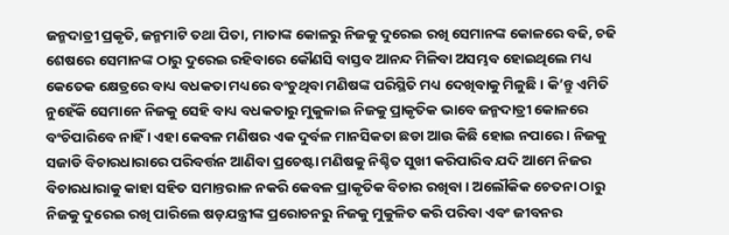ଜନ୍ମଦାତ୍ରୀ ପ୍ରକୃତି, ଜନ୍ମମାଟି ତଥା ପିତା, ମାତାଙ୍କ କୋଳରୁ ନିଜକୁ ଦୁରେଇ ରଖି ସେମାନଙ୍କ କୋଳରେ ବଢି, ଚଢି ଶେଷରେ ସେମାନଙ୍କ ଠାରୁ ଦୁରେଇ ରହିବାରେ କୌଣସି ବାସ୍ତବ ଆନନ୍ଦ ମିଳିବା ଅସମ୍ଭବ ହୋଇଥିଲେ ମଧ୍ୟ କେତେକ କ୍ଷେତ୍ରରେ ବାଧ୍ୟ ବଧକତା ମଧ୍ୟରେ ବଂଚୁଥିବା ମଣିଷଙ୍କ ପରିସ୍ଥିତି ମଧ୍ୟ ଦେଖିବାକୁ ମିଳୁଛି । କି’ନ୍ତୁ ଏମିତି ନୁହେଁକି ସେମାନେ ନିଜକୁ ସେହି ବାଧ୍ୟ ବଧକତାରୁ ମୁକୁଳାଇ ନିଜକୁ ପ୍ରାକୃତିକ ଭାବେ ଜନ୍ମଦାତ୍ରୀ କୋଳରେ ବଂଚିପାରିବେ ନାହିଁ । ଏହା କେବଳ ମଣିଷର ଏକ ଦୁର୍ବଳ ମାନସିକତା ଛଡା ଆଉ କିଛି ହୋଇ ନପାରେ । ନିଜକୁ ସଜାଡି ବିଚାରଧାରାରେ ପରିବର୍ତ୍ତନ ଆଣିବା ପ୍ରଚେଷ୍ଟା ମଣିଷକୁ ନିଶ୍ଚିତ ସୁଖୀ କରିପାରିବ ଯଦି ଆମେ ନିଜର ବିଚାରଧାରାକୁ କାହା ସହିତ ସମାନ୍ତରାଳ ନକରି କେବଳ ପ୍ରାକୃତିକ ବିଚାର ରଖିବା । ଅଲୌକିକ ଚେତନା ଠାରୁ ନିଜକୁ ଦୁରେଇ ରଖି ପାରିଲେ ଷଡ଼ଯନ୍ତ୍ରୀଙ୍କ ପ୍ରରୋଚନରୁ ନିଜକୁ ମୁକୁଳିତ କରି ପରିବା ଏବଂ ଜୀବନର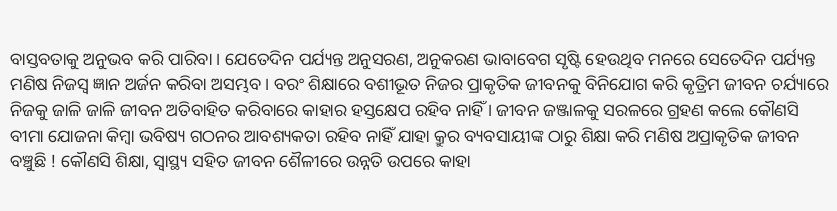ବାସ୍ତବତାକୁ ଅନୁଭବ କରି ପାରିବା । ଯେତେଦିନ ପର୍ଯ୍ୟନ୍ତ ଅନୁସରଣ, ଅନୁକରଣ ଭାବାବେଗ ସୃଷ୍ଟି ହେଉଥିବ ମନରେ ସେତେଦିନ ପର୍ଯ୍ୟନ୍ତ ମଣିଷ ନିଜସ୍ୱ ଜ୍ଞାନ ଅର୍ଜନ କରିବା ଅସମ୍ଭବ । ବରଂ ଶିକ୍ଷାରେ ବଶୀଭୂତ ନିଜର ପ୍ରାକୃତିକ ଜୀବନକୁ ବିନିଯୋଗ କରି କୃତ୍ରିମ ଜୀବନ ଚର୍ଯ୍ୟାରେ ନିଜକୁ ଜାଳି ଜାଳି ଜୀବନ ଅତିବାହିତ କରିବାରେ କାହାର ହସ୍ତକ୍ଷେପ ରହିବ ନାହିଁ । ଜୀବନ ଜଞ୍ଜାଳକୁ ସରଳରେ ଗ୍ରହଣ କଲେ କୌଣସି ବୀମା ଯୋଜନା କିମ୍ବା ଭବିଷ୍ୟ ଗଠନର ଆବଶ୍ୟକତା ରହିବ ନାହିଁ ଯାହା କ୍ରୁର ବ୍ୟବସାୟୀଙ୍କ ଠାରୁ ଶିକ୍ଷା କରି ମଣିଷ ଅପ୍ରାକୃତିକ ଜୀବନ ବଞ୍ଚୁଛି ! କୌଣସି ଶିକ୍ଷା, ସ୍ୱାସ୍ଥ୍ୟ ସହିତ ଜୀବନ ଶୈଳୀରେ ଉନ୍ନତି ଉପରେ କାହା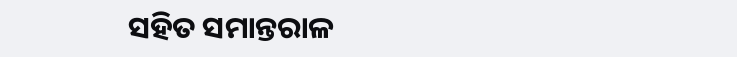ସହିତ ସମାନ୍ତରାଳ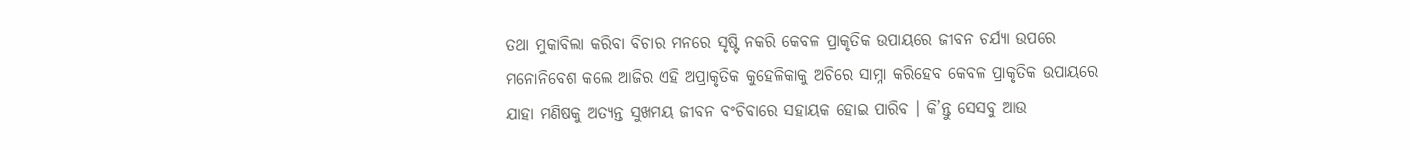ତଥା ମୁକାବିଲା କରିବା ବିଚାର ମନରେ ସୃଷ୍ଟି ନକରି କେବଳ ପ୍ରାକୃତିକ ଉପାୟରେ ଜୀବନ ଚର୍ଯ୍ୟା ଉପରେ ମନୋନିବେଶ କଲେ ଆଜିର ଏହି ଅପ୍ରାକୃତିକ କୁହେଳିକାକୁ ଅଚିରେ ସାମ୍ନା କରିହେବ କେବଳ ପ୍ରାକୃତିକ ଉପାୟରେ ଯାହା ମଣିଷକୁ ଅତ୍ୟନ୍ତ ସୁଖମୟ ଜୀବନ ବଂଚିବାରେ ସହାୟକ ହୋଇ ପାରିବ । କି’ନ୍ତୁ ସେସବୁ ଆଉ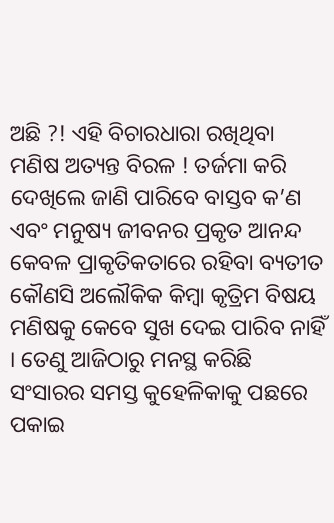ଅଛି ?! ଏହି ବିଚାରଧାରା ରଖିଥିବା ମଣିଷ ଅତ୍ୟନ୍ତ ବିରଳ ! ତର୍ଜମା କରି ଦେଖିଲେ ଜାଣି ପାରିବେ ବାସ୍ତବ କ’ଣ ଏବଂ ମନୁଷ୍ୟ ଜୀବନର ପ୍ରକୃତ ଆନନ୍ଦ କେବଳ ପ୍ରାକୃତିକତାରେ ରହିବା ବ୍ୟତୀତ କୌଣସି ଅଲୌକିକ କିମ୍ବା କୃତ୍ରିମ ବିଷୟ ମଣିଷକୁ କେବେ ସୁଖ ଦେଇ ପାରିବ ନାହିଁ । ତେଣୁ ଆଜିଠାରୁ ମନସ୍ଥ କରିଛି ସଂସାରର ସମସ୍ତ କୁହେଳିକାକୁ ପଛରେ ପକାଇ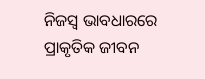ନିଜସ୍ୱ ଭାବଧାରରେ ପ୍ରାକୃତିକ ଜୀବନ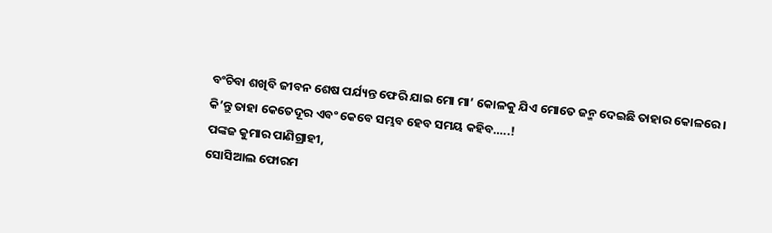ବଂଚିବା ଶଖିବି ଜୀବନ ଶେଷ ପର୍ଯ୍ୟନ୍ତ ଫେରି ଯାଇ ମୋ ମା’ କୋଳକୁ ଯିଏ ମୋତେ ଜନ୍ମ ଦେଇଛି ତାହାର କୋଳରେ । କି’ନ୍ତୁ ତାହା କେତେଦୂର ଏବଂ କେବେ ସମ୍ଭବ ହେବ ସମୟ କହିବ…..!
ପଙ୍କଜ କୁମାର ପାଣିଗ୍ରାହୀ,
ସୋସିଆଲ ଫୋରମ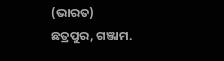(ଭାରତ)
ଛତ୍ରପୁର, ଗଞ୍ଜାମ.